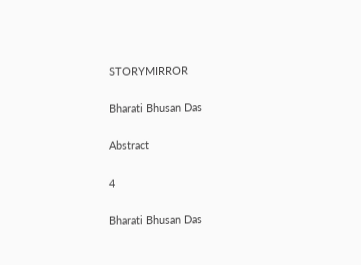STORYMIRROR

Bharati Bhusan Das

Abstract

4

Bharati Bhusan Das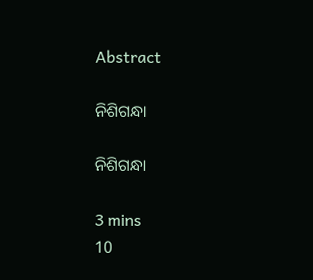Abstract

ନିଶିଗନ୍ଧା

ନିଶିଗନ୍ଧା

3 mins
10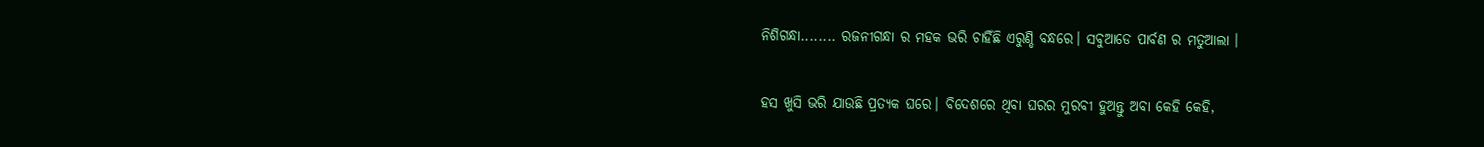ନିଶିଗନ୍ଧା........ ରଜନୀଗନ୍ଧା ର ମହକ ଭରି ଚାହିଁଛି ଏରୁଣ୍ଡି ବନ୍ଧରେ। ସବୁଆଡେ ପାର୍ବଣ ର ମତୁଆଲା ।

ହସ ଖୁସି ଭରି ଯାଉଛି ପ୍ରତ୍ୟକ ଘରେ। ବିଦେଶରେ ଥିବା ଘରର ମୁରବୀ ହୁଅନ୍ତୁ ଅବା କେହି କେହି,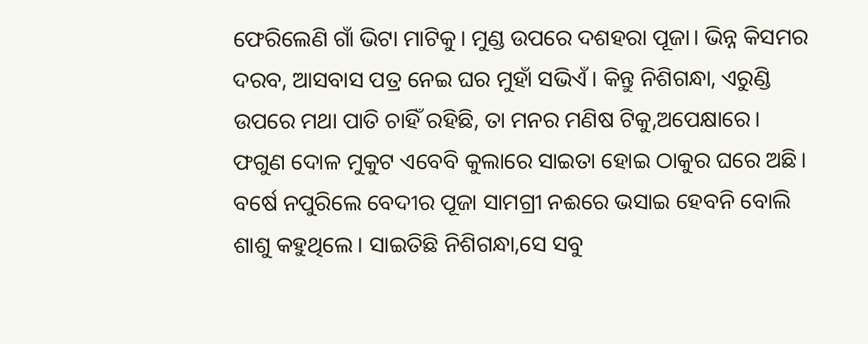ଫେରିଲେଣି ଗାଁ ଭିଟା ମାଟିକୁ। ମୁଣ୍ଡ ଉପରେ ଦଶହରା ପୂଜା। ଭିନ୍ନ କିସମର ଦରବ, ଆସବାସ ପତ୍ର ନେଇ ଘର ମୁହାଁ ସଭିଏଁ। କିନ୍ତୁ ନିଶିଗନ୍ଧା, ଏରୁଣ୍ଡି ଉପରେ ମଥା ପାତି ଚାହିଁ ରହିଛି, ତା ମନର ମଣିଷ ଟିକୁ,ଅପେକ୍ଷାରେ। ଫଗୁଣ ଦୋଳ ମୁକୁଟ ଏବେବି କୁଲାରେ ସାଇତା ହୋଇ ଠାକୁର ଘରେ ଅଛି। ବର୍ଷେ ନପୁରିଲେ ବେଦୀର ପୂଜା ସାମଗ୍ରୀ ନଈରେ ଭସାଇ ହେବନି ବୋଲି ଶାଶୁ କହୁଥିଲେ। ସାଇତିଛି ନିଶିଗନ୍ଧା,ସେ ସବୁ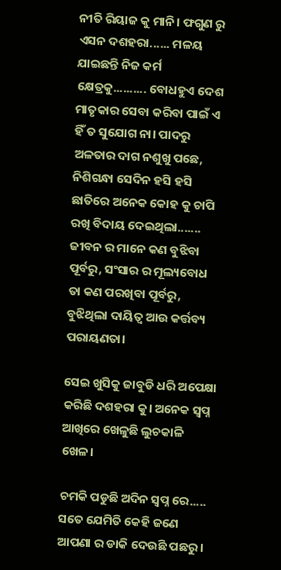ନୀତି ରିୟାଜ କୁ ମାନି। ଫଗୁଣ ରୁ ଏସନ ଦଶହରା...... ମଳୟ ଯାଇଛନ୍ତି ନିଜ କର୍ମ କ୍ଷେତ୍ରକୁ.......... ବୋଧହୁଏ ଦେଶ ମାତୃକାର ସେବା କରିବା ପାଇଁ ଏ ହିଁ ତ ସୁଯୋଗ ନା। ପାଦରୁ ଅଳତାର ଦାଗ ନଶୁଖୁ ପଛେ, ନିଶିଗନ୍ଧା ସେଦିନ ହସି ହସି ଛାତିରେ ଅନେକ କୋହ କୁ ଚାପି ରଖି ବିଦାୟ ଦେଇଥିଲା....... ଜୀବନ ର ମାନେ କଣ ବୁଝିବା ପୂର୍ବରୁ, ସଂସାର ର ମୂଲ୍ୟବୋଧ ତା କଣ ପରଖିବା ପୂର୍ବରୁ, ବୁଝିଥିଲା ଦାୟିତ୍ୱ ଆଉ କର୍ତ୍ତବ୍ୟ ପରାୟଣତା।

ସେଇ ଖୁସିକୁ ଜାବୁଡି ଧରି ଅପେକ୍ଷା କରିଛି ଦଶହରା କୁ। ଅନେକ ସ୍ବପ୍ନ ଆଖିରେ ଖେଳୁଛି ଲୁଚକାଳି ଖେଳ।

ଚମକି ପଡୁଛି ଅଦିନ ସ୍ବପ୍ନ ରେ..... ସତେ ଯେମିତି କେହି ଜଣେ ଆପଣା ର ଡାକି ଦେଉଛି ପଛରୁ।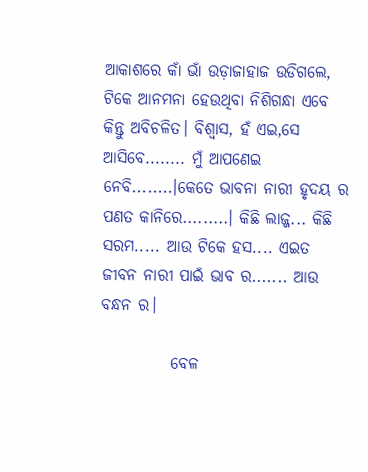ଆକାଶରେ କାଁ ଭାଁ ଉଡ଼ାଜାହାଜ ଉଡିଗଲେ, ଟିକେ ଆନମନା ହେଉଥିବା ନିଶିଗନ୍ଧା ଏବେ କିନ୍ତୁ ଅବିଚଳିତ। ବିଶ୍ୱାସ, ହଁ ଏଇ,ସେ ଆସିବେ........ ମୁଁ ଆପଣେଇ ନେବି........।କେତେ ଭାବନା ନାରୀ ହୃଦୟ ର ପଣତ କାନିରେ.........। କିଛି ଲାଜ୍ଜ... କିଛି ସରମ..... ଆଉ ଟିକେ ହସ.... ଏଇତ ଜୀବନ ନାରୀ ପାଇଁ ଭାବ ର....... ଆଉ ବନ୍ଧନ ର।

           ବେଳ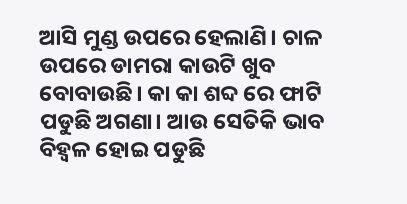ଆସି ମୁଣ୍ଡ ଉପରେ ହେଲାଣି। ଚାଳ ଉପରେ ଡାମରା କାଉଟି ଖୁବ ବୋବାଉଛି। କା କା ଶବ୍ଦ ରେ ଫାଟି ପଡୁଛି ଅଗଣା। ଆଉ ସେତିକି ଭାବ ବିହ୍ଵଳ ହୋଇ ପଡୁଛି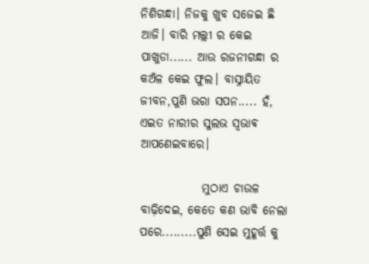ନିଶିଗନ୍ଧା। ନିଜକୁ ଖୁବ ସଜେଇ ଛି ଆଜି। ବାରି ମଲ୍ଲୀ ର କେଇ ପାଖୁଡା...... ଆଉ ରଜନୀଗନ୍ଧା ର କଅଁଳ କେଇ ଫୁଲ। ବାସ୍ନାୟିତ ଜୀବନ,ପୁଣି ଭରା ସପନ..... ହଁ, ଏଇତ ନାରୀର ସୁଲଭ ସ୍ଵଭାଵ ଆପଣେଇବାରେ।

             ମୁଠାଏ ଚାଉଳ ବାଢ଼ିଦେଇ, କେତେ କଣ ଭାବି ନେଲା ପରେ.........ପୁଣି ସେଇ ମୁହୂର୍ତ୍ତ କୁ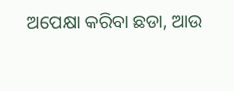ଅପେକ୍ଷା କରିବା ଛଡା, ଆଉ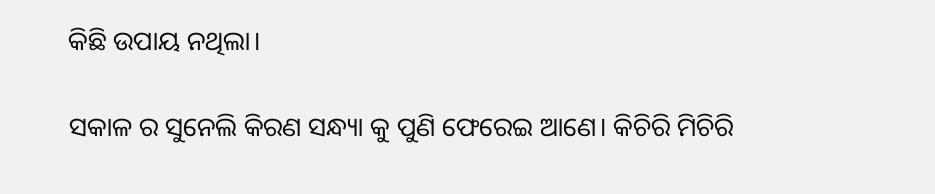କିଛି ଉପାୟ ନଥିଲା।

ସକାଳ ର ସୁନେଲି କିରଣ ସନ୍ଧ୍ୟା କୁ ପୁଣି ଫେରେଇ ଆଣେ। କିଚିରି ମିଚିରି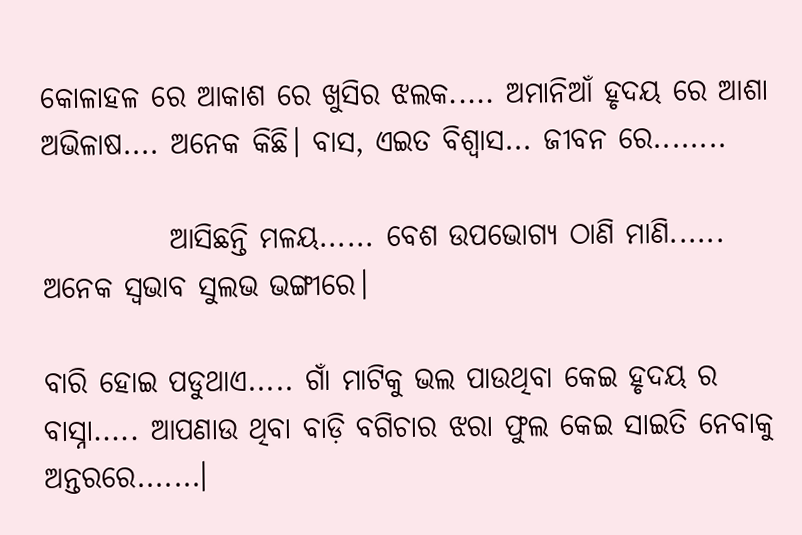କୋଳାହଳ ରେ ଆକାଶ ରେ ଖୁସିର ଝଲକ..... ଅମାନିଆଁ ହୃଦୟ ରେ ଆଶା ଅଭିଳାଷ.... ଅନେକ କିଛି। ବାସ, ଏଇତ ବିଶ୍ୱାସ... ଜୀବନ ରେ........

           ଆସିଛନ୍ତି ମଳୟ...... ବେଶ ଉପଭୋଗ୍ୟ ଠାଣି ମାଣି...... ଅନେକ ସ୍ୱଭାବ ସୁଲଭ ଭଙ୍ଗୀରେ।

ବାରି ହୋଇ ପଡୁଥାଏ..... ଗାଁ ମାଟିକୁ ଭଲ ପାଉଥିବା କେଇ ହୃଦୟ ର ବାସ୍ନା..... ଆପଣାଉ ଥିବା ବାଡ଼ି ବଗିଚାର ଝରା ଫୁଲ କେଇ ସାଇତି ନେବାକୁ ଅନ୍ତରରେ.......।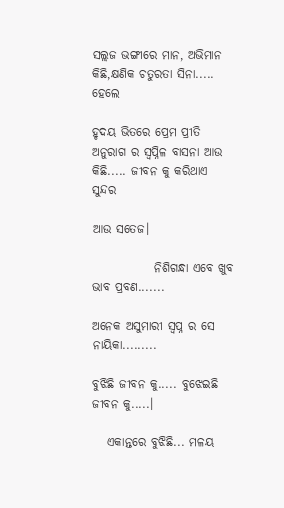ସଲ୍ଲଜ ଭଙ୍ଗୀରେ ମାନ, ଅଭିମାନ କିଛି,କ୍ଷଣିକ ଚତୁରତା ସିନା..... ହେଲେ

ହୃଦୟ ଭିତରେ ପ୍ରେମ ପ୍ରୀତି ଅନୁରାଗ ର ସ୍ୱପ୍ନିଳ ବାସନା ଆଉ କିଛି..... ଜୀବନ କୁ କରିଥାଏ ସୁନ୍ଦର

ଆଉ ସତେଜ।

             ନିଶିଗନ୍ଧା ଏବେ ଖୁବ ଭାବ ପ୍ରବଣ.......

ଅନେକ ଅସୁମାରୀ ସ୍ବପ୍ନ ର ସେ ନାୟିକା.........

ବୁଝିଛି ଜୀବନ କୁ..... ବୁଝେଇଛି ଜୀବନ କୁ.....।

   ଏକାନ୍ତରେ ବୁଝିଛି... ମଳୟ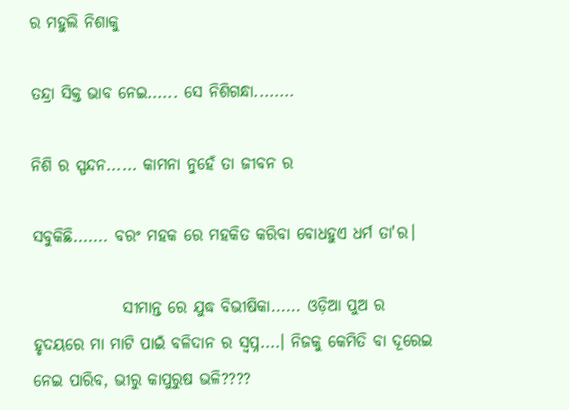ର ମହୁଲି ନିଶାକୁ

ତନ୍ଦ୍ରା ସିକ୍ତ ଭାବ ନେଇ...... ସେ ନିଶିଗନ୍ଧା........

ନିଶି ର ସ୍ପନ୍ଦନ...... କାମନା ନୁହେଁ ତା ଜୀବନ ର

ସବୁକିଛି....... ବରଂ ମହକ ରେ ମହକିତ କରିବା ବୋଧହୁଏ ଧର୍ମ ତା'ର।

              ସୀମାନ୍ତ ରେ ଯୁଦ୍ଧ ବିଭୀଷିକା...... ଓଡ଼ିଆ ପୁଅ ର ହୃଦୟରେ ମା ମାଟି ପାଇଁ ବଳିଦାନ ର ସ୍ବପ୍ନ....। ନିଜକୁ କେମିତି ବା ଦୂରେଇ ନେଇ ପାରିବ, ଭୀରୁ କାପୁରୁଷ ଭଳି????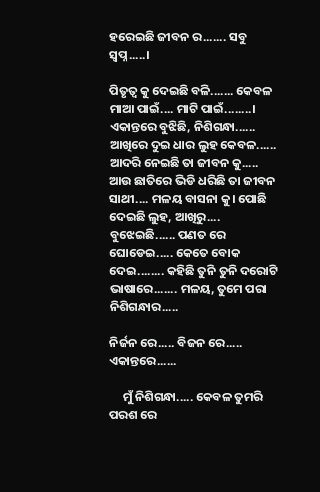ହରେଇଛି ଜୀବନ ର....... ସବୁ ସ୍ବପ୍ନ.....।

ପିତୃତ୍ୱ କୁ ଦେଇଛି ବଳି....... କେବଳ ମାଆ ପାଇଁ.... ମାଟି ପାଇଁ........। ଏକାନ୍ତରେ ବୁଝିଛି, ନିଶିଗନ୍ଧା...... ଆଖିରେ ଦୁଇ ଧାର ଲୁହ କେବଳ...... ଆଦରି ନେଇଛି ତା ଜୀବନ କୁ..... ଆଉ ଛାତିରେ ଭିଡି ଧରିଛି ତା ଜୀବନ ସାଥୀ.... ମଳୟ ବାସନା କୁ। ପୋଛି ଦେଇଛି ଲୁହ, ଆଖିରୁ.... ବୁଝେଇଛି...... ପଣତ ରେ ଘୋଡେଇ..... କେତେ ବୋକ ଦେଇ........ କହିଛି ତୁନି ତୁନି ଦରୋଟି ଭାଷାରେ....... ମଳୟ, ତୁମେ ପରା ନିଶିଗନ୍ଧାର.....

ନିର୍ଜନ ରେ..... ବିଜନ ରେ..... ଏକାନ୍ତରେ......

     ମୁଁ ନିଶିଗନ୍ଧା..... କେବଳ ତୁମରି ପରଶ ରେ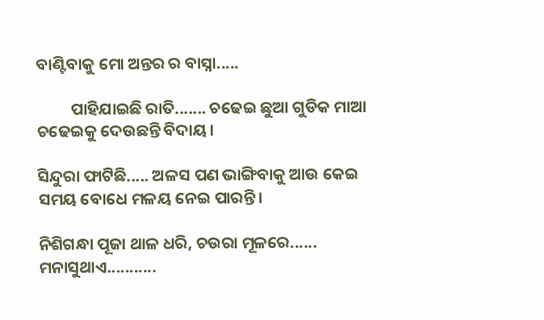ବାଣ୍ଟିବାକୁ ମୋ ଅନ୍ତର ର ବାସ୍ନା.....

         ପାହିଯାଇଛି ରାତି....... ଚଢେଇ ଛୁଆ ଗୁଡିକ ମାଆ ଚଢେଇକୁ ଦେଉଛନ୍ତି ବିଦାୟ।

ସିନ୍ଦୁରା ଫାଟିଛି..... ଅଳସ ପଣ ଭାଙ୍ଗିବାକୁ ଆଉ କେଇ ସମୟ ବୋଧେ ମଳୟ ନେଇ ପାରନ୍ତି।

ନିଶିଗନ୍ଧା ପୂଜା ଥାଳ ଧରି, ଚଉରା ମୂଳରେ...... ମନାସୁଥାଏ...........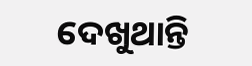ଦେଖୁଥାନ୍ତି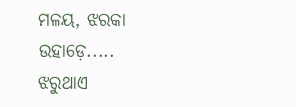ମଳୟ, ଝରକା ଉହାଡ଼େ..... ଝରୁଥାଏ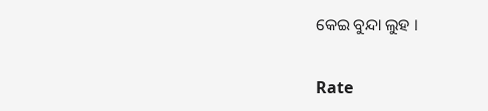କେଇ ବୁନ୍ଦା ଲୁହ ।


Rate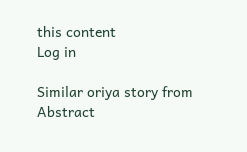this content
Log in

Similar oriya story from Abstract